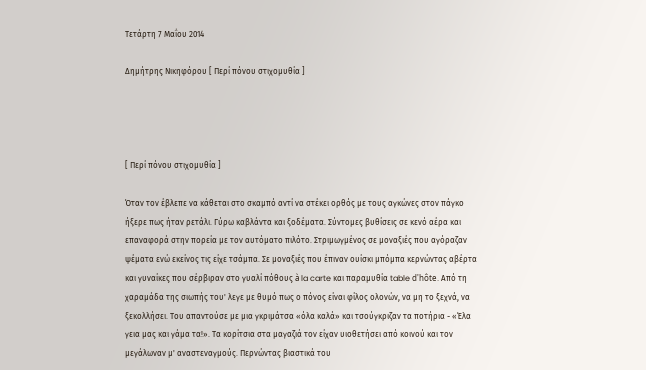Τετάρτη 7 Μαΐου 2014

Δημήτρης Νικηφόρου [ Περί πόνου στιχομυθία ]




[ Περί πόνου στιχομυθία ]

Όταν τον έβλεπε να κάθεται στο σκαμπό αντί να στέκει ορθός με τους αγκώνες στον πάγκο ήξερε πως ήταν ρετάλι. Γύρω καβλάντα και ξοδέματα. Σύντομες βυθίσεις σε κενό αέρα και επαναφορά στην πορεία με τον αυτόματο πιλότο. Στριμωγμένος σε μοναξιές που αγόραζαν ψέματα ενώ εκείνος τις είχε τσάμπα. Σε μοναξιές που έπιναν ουίσκι μπόμπα κερνώντας αβέρτα και γυναίκες που σέρβιραν στο γυαλί πόθους à la carte και παραμυθία table d'hôte. Από τη χαραμάδα της σιωπής του' λεγε με θυμό πως ο πόνος είναι φίλος ολονών, να μη το ξεχνά, να ξεκολλήσει. Του απαντούσε με μια γκριμάτσα «όλα καλά» και τσούγκριζαν τα ποτήρια - «Έλα γεια μας και γάμα τα!». Τα κορίτσια στα μαγαζιά τον είχαν υιοθετήσει από κοινού και τον μεγάλωναν μ' αναστεναγμούς. Περνώντας βιαστικά του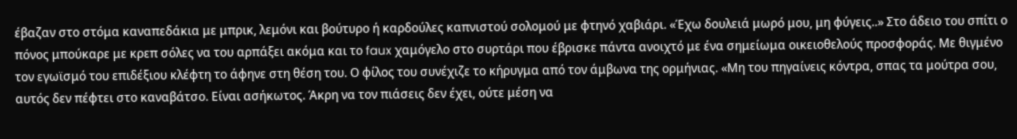έβαζαν στο στόμα καναπεδάκια με μπρικ, λεμόνι και βούτυρο ή καρδούλες καπνιστού σολομού με φτηνό χαβιάρι. «Έχω δουλειά μωρό μου, μη φύγεις..» Στο άδειο του σπίτι ο πόνος μπούκαρε με κρεπ σόλες να του αρπάξει ακόμα και το faux χαμόγελο στο συρτάρι που έβρισκε πάντα ανοιχτό με ένα σημείωμα οικειοθελούς προσφοράς. Με θιγμένο τον εγωϊσμό του επιδέξιου κλέφτη το άφηνε στη θέση του. Ο φίλος του συνέχιζε το κήρυγμα από τον άμβωνα της ορμήνιας. «Μη του πηγαίνεις κόντρα, σπας τα μούτρα σου, αυτός δεν πέφτει στο καναβάτσο. Είναι ασήκωτος. Άκρη να τον πιάσεις δεν έχει, ούτε μέση να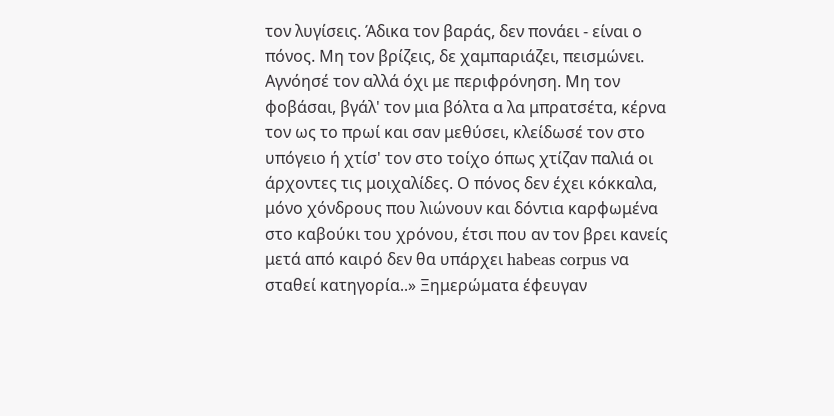τον λυγίσεις. Άδικα τον βαράς, δεν πονάει - είναι ο πόνος. Μη τον βρίζεις, δε χαμπαριάζει, πεισμώνει. Αγνόησέ τον αλλά όχι με περιφρόνηση. Μη τον φοβάσαι, βγάλ' τον μια βόλτα α λα μπρατσέτα, κέρνα τον ως το πρωί και σαν μεθύσει, κλείδωσέ τον στο υπόγειο ή χτίσ' τον στο τοίχο όπως χτίζαν παλιά οι άρχοντες τις μοιχαλίδες. Ο πόνος δεν έχει κόκκαλα, μόνο χόνδρους που λιώνουν και δόντια καρφωμένα στο καβούκι του χρόνου, έτσι που αν τον βρει κανείς μετά από καιρό δεν θα υπάρχει habeas corpus να σταθεί κατηγορία..» Ξημερώματα έφευγαν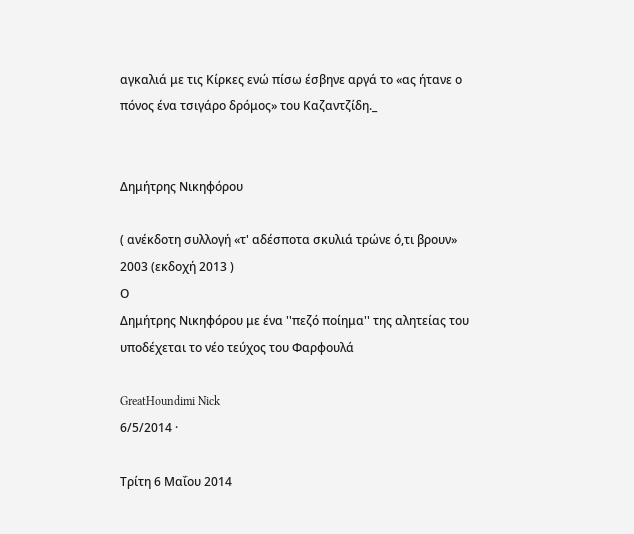αγκαλιά με τις Κίρκες ενώ πίσω έσβηνε αργά το «ας ήτανε ο πόνος ένα τσιγάρο δρόμος» του Καζαντζίδη._


Δημήτρης Νικηφόρου

( ανέκδοτη συλλογή «τ' αδέσποτα σκυλιά τρώνε ό,τι βρουν»
2003 (εκδοχή 2013 )
Ο
Δημήτρης Νικηφόρου με ένα ''πεζό ποίημα'' της αλητείας του υποδέχεται το νέο τεύχος του Φαρφουλά

GreatHoundimi Nick
6/5/2014 ·

Τρίτη 6 Μαΐου 2014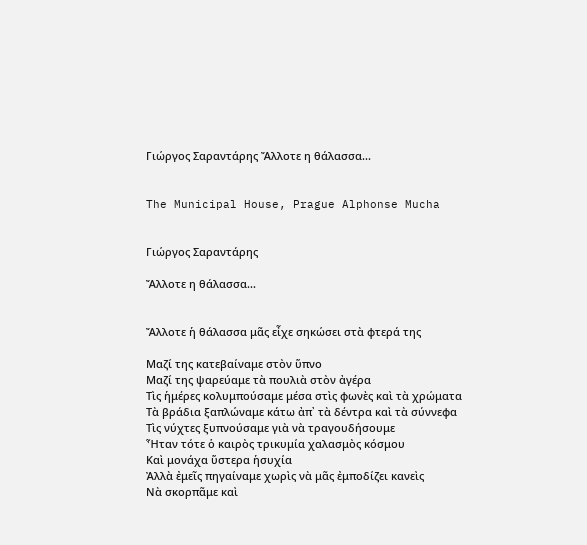Γιώργος Σαραντάρης Ἄλλοτε η θάλασσα...


The Municipal House, Prague Alphonse Mucha


Γιώργος Σαραντάρης

Ἄλλοτε η θάλασσα...


Ἄλλοτε ἡ θάλασσα μᾶς εἶχε σηκώσει στὰ φτερά της

Μαζί της κατεβαίναμε στὸν ὕπνο
Μαζί της ψαρεύαμε τὰ πουλιὰ στὸν ἀγέρα
Τὶς ἡμέρες κολυμπούσαμε μέσα στὶς φωνὲς καὶ τὰ χρώματα
Τὰ βράδια ξαπλώναμε κάτω ἀπ᾿ τὰ δέντρα καὶ τὰ σύννεφα
Τὶς νύχτες ξυπνούσαμε γιὰ νὰ τραγουδήσουμε
Ἦταν τότε ὁ καιρὸς τρικυμία χαλασμὸς κόσμου
Καὶ μονάχα ὕστερα ἡσυχία
Ἀλλὰ ἐμεῖς πηγαίναμε χωρὶς νὰ μᾶς ἐμποδίζει κανεὶς
Νὰ σκορπᾶμε καὶ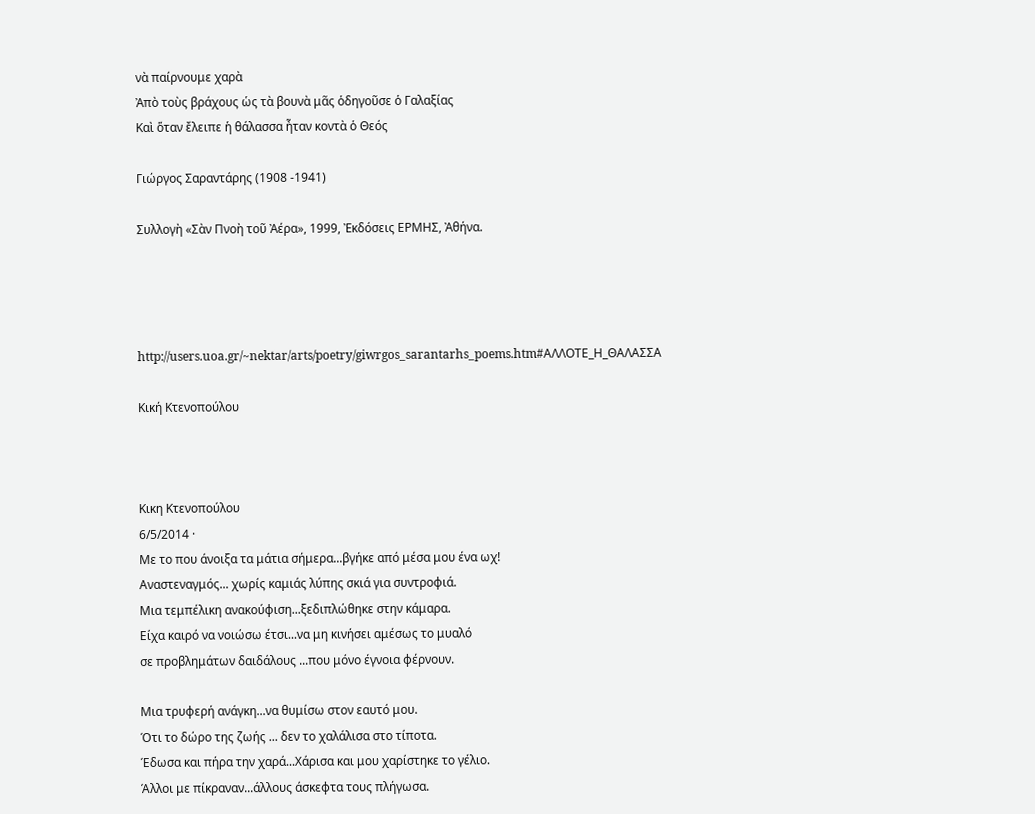νὰ παίρνουμε χαρὰ
Ἀπὸ τοὺς βράχους ὡς τὰ βουνὰ μᾶς ὁδηγοῦσε ὁ Γαλαξίας
Καὶ ὅταν ἔλειπε ἡ θάλασσα ἦταν κοντὰ ὁ Θεός

Γιώργος Σαραντάρης (1908 -1941)

Συλλογὴ «Σὰν Πνοὴ τοῦ Ἀέρα», 1999, Ἐκδόσεις ΕΡΜΗΣ, Ἀθήνα.




http://users.uoa.gr/~nektar/arts/poetry/giwrgos_sarantarhs_poems.htm#ΑΛΛΟΤΕ_Η_ΘΑΛΑΣΣΑ

Κική Κτενοπούλου



Κικη Κτενοπούλου
6/5/2014 ·
Με το που άνοιξα τα μάτια σήμερα...βγήκε από μέσα μου ένα ωχ!
Αναστεναγμός... χωρίς καμιάς λύπης σκιά για συντροφιά.
Μια τεμπέλικη ανακούφιση...ξεδιπλώθηκε στην κάμαρα.
Είχα καιρό να νοιώσω έτσι...να μη κινήσει αμέσως το μυαλό
σε προβλημάτων δαιδάλους ...που μόνο έγνοια φέρνουν.

Μια τρυφερή ανάγκη...να θυμίσω στον εαυτό μου.
Ότι το δώρο της ζωής ... δεν το χαλάλισα στο τίποτα.
Έδωσα και πήρα την χαρά...Χάρισα και μου χαρίστηκε το γέλιο.
Άλλοι με πίκραναν...άλλους άσκεφτα τους πλήγωσα.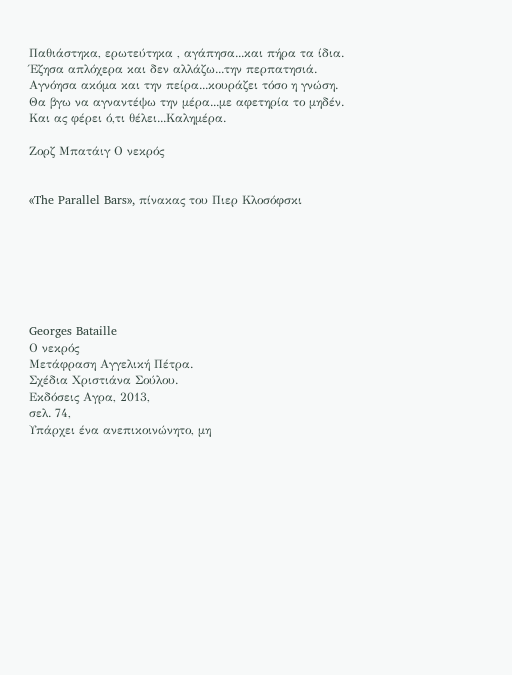Παθιάστηκα, ερωτεύτηκα , αγάπησα...και πήρα τα ίδια.
Έζησα απλόχερα και δεν αλλάζω...την περπατησιά.
Αγνόησα ακόμα και την πείρα...κουράζει τόσο η γνώση.
Θα βγω να αγναντέψω την μέρα...με αφετηρία το μηδέν.
Και ας φέρει ό,τι θέλει...Καλημέρα.

Ζορζ Μπατάιγ Ο νεκρός


«The Parallel Bars», πίνακας του Πιερ Κλοσόφσκι







Georges Bataille
Ο νεκρός
Μετάφραση Αγγελική Πέτρα.
Σχέδια Χριστιάνα Σούλου.
Εκδόσεις Αγρα, 2013,
σελ. 74,
Υπάρχει ένα ανεπικοινώνητο, μη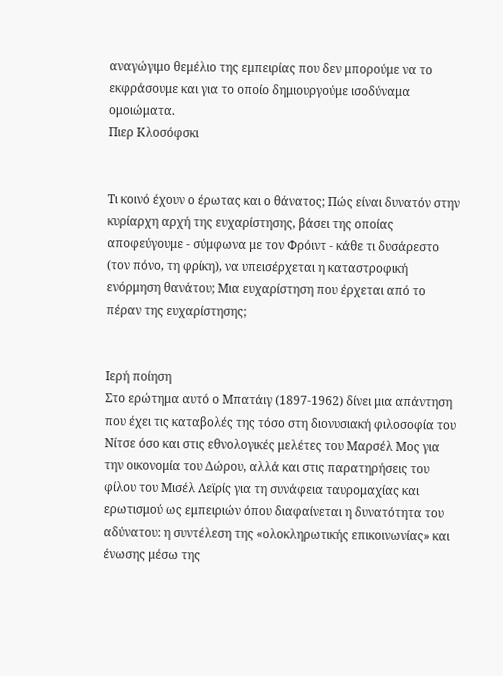αναγώγιμο θεμέλιο της εμπειρίας που δεν μπορούμε να το εκφράσουμε και για το οποίο δημιουργούμε ισοδύναμα ομοιώματα.
Πιερ Κλοσόφσκι


Τι κοινό έχουν ο έρωτας και ο θάνατος; Πώς είναι δυνατόν στην κυρίαρχη αρχή της ευχαρίστησης, βάσει της οποίας αποφεύγουμε - σύμφωνα με τον Φρόιντ - κάθε τι δυσάρεστο (τον πόνο, τη φρίκη), να υπεισέρχεται η καταστροφική ενόρμηση θανάτου; Μια ευχαρίστηση που έρχεται από το πέραν της ευχαρίστησης;


Ιερή ποίηση
Στο ερώτημα αυτό ο Μπατάιγ (1897-1962) δίνει μια απάντηση που έχει τις καταβολές της τόσο στη διονυσιακή φιλοσοφία του Νίτσε όσο και στις εθνολογικές μελέτες του Μαρσέλ Μος για την οικονομία του Δώρου, αλλά και στις παρατηρήσεις του φίλου του Μισέλ Λεϊρίς για τη συνάφεια ταυρομαχίας και ερωτισμού ως εμπειριών όπου διαφαίνεται η δυνατότητα του αδύνατου: η συντέλεση της «ολοκληρωτικής επικοινωνίας» και ένωσης μέσω της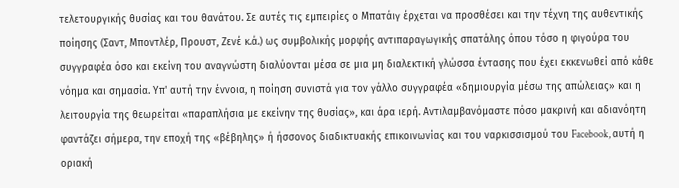τελετουργικής θυσίας και του θανάτου. Σε αυτές τις εμπειρίες ο Μπατάιγ έρχεται να προσθέσει και την τέχνη της αυθεντικής ποίησης (Σαντ, Μποντλέρ, Προυστ, Ζενέ κ.ά.) ως συμβολικής μορφής αντιπαραγωγικής σπατάλης όπου τόσο η φιγούρα του συγγραφέα όσο και εκείνη του αναγνώστη διαλύονται μέσα σε μια μη διαλεκτική γλώσσα έντασης που έχει εκκενωθεί από κάθε νόημα και σημασία. Υπ' αυτή την έννοια, η ποίηση συνιστά για τον γάλλο συγγραφέα «δημιουργία μέσω της απώλειας» και η λειτουργία της θεωρείται «παραπλήσια με εκείνην της θυσίας», και άρα ιερή. Αντιλαμβανόμαστε πόσο μακρινή και αδιανόητη φαντάζει σήμερα, την εποχή της «βέβηλης» ή ήσσονος διαδικτυακής επικοινωνίας και του ναρκισσισμού του Facebook, αυτή η οριακή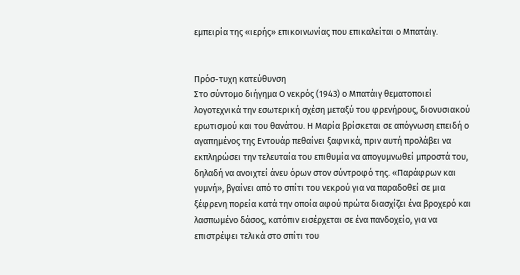εμπειρία της «ιερής» επικοινωνίας που επικαλείται ο Μπατάιγ.


Πρόσ-τυχη κατεύθυνση
Στο σύντομο διήγημα Ο νεκρός (1943) ο Μπατάιγ θεματοποιεί λογοτεχνικά την εσωτερική σχέση μεταξύ του φρενήρους, διονυσιακού ερωτισμού και του θανάτου. Η Μαρία βρίσκεται σε απόγνωση επειδή ο αγαπημένος της Εντουάρ πεθαίνει ξαφνικά, πριν αυτή προλάβει να εκπληρώσει την τελευταία του επιθυμία να απογυμνωθεί μπροστά του, δηλαδή να ανοιχτεί άνευ όρων στον σύντροφό της. «Παράφρων και γυμνή», βγαίνει από το σπίτι του νεκρού για να παραδοθεί σε μια ξέφρενη πορεία κατά την οποία αφού πρώτα διασχίζει ένα βροχερό και λασπωμένο δάσος, κατόπιν εισέρχεται σε ένα πανδοχείο, για να επιστρέψει τελικά στο σπίτι του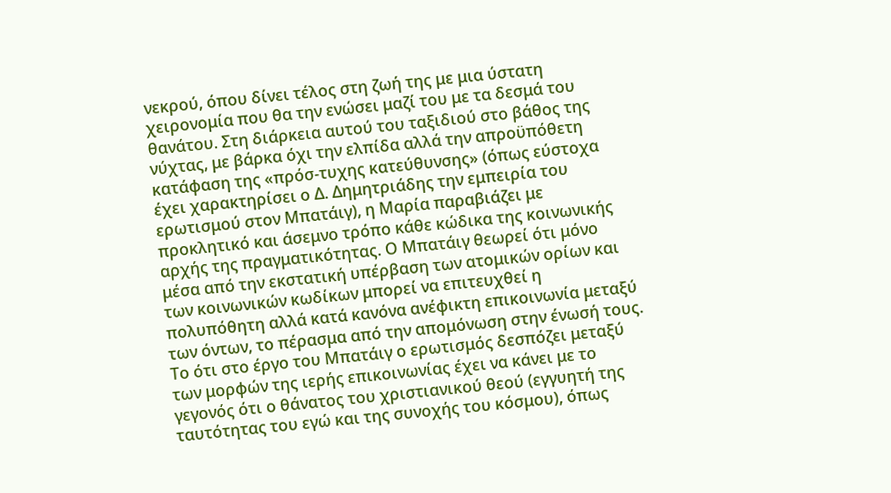νεκρού, όπου δίνει τέλος στη ζωή της με μια ύστατη χειρονομία που θα την ενώσει μαζί του με τα δεσμά του θανάτου. Στη διάρκεια αυτού του ταξιδιού στο βάθος της νύχτας, με βάρκα όχι την ελπίδα αλλά την απροϋπόθετη κατάφαση της «πρόσ-τυχης κατεύθυνσης» (όπως εύστοχα έχει χαρακτηρίσει ο Δ. Δημητριάδης την εμπειρία του ερωτισμού στον Μπατάιγ), η Μαρία παραβιάζει με προκλητικό και άσεμνο τρόπο κάθε κώδικα της κοινωνικής αρχής της πραγματικότητας. Ο Μπατάιγ θεωρεί ότι μόνο μέσα από την εκστατική υπέρβαση των ατομικών ορίων και των κοινωνικών κωδίκων μπορεί να επιτευχθεί η πολυπόθητη αλλά κατά κανόνα ανέφικτη επικοινωνία μεταξύ των όντων, το πέρασμα από την απομόνωση στην ένωσή τους. Το ότι στο έργο του Μπατάιγ ο ερωτισμός δεσπόζει μεταξύ των μορφών της ιερής επικοινωνίας έχει να κάνει με το γεγονός ότι ο θάνατος του χριστιανικού θεού (εγγυητή της ταυτότητας του εγώ και της συνοχής του κόσμου), όπως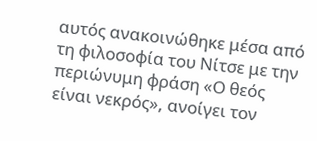αυτός ανακοινώθηκε μέσα από τη φιλοσοφία του Νίτσε με την περιώνυμη φράση «Ο θεός είναι νεκρός», ανοίγει τον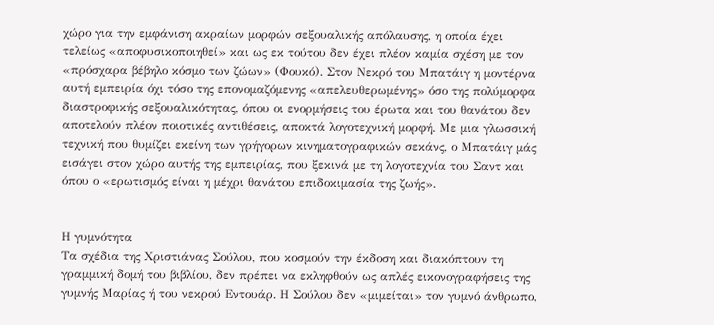χώρο για την εμφάνιση ακραίων μορφών σεξουαλικής απόλαυσης, η οποία έχει τελείως «αποφυσικοποιηθεί» και ως εκ τούτου δεν έχει πλέον καμία σχέση με τον «πρόσχαρα βέβηλο κόσμο των ζώων» (Φουκό). Στον Νεκρό του Μπατάιγ η μοντέρνα αυτή εμπειρία όχι τόσο της επονομαζόμενης «απελευθερωμένης» όσο της πολύμορφα διαστροφικής σεξουαλικότητας, όπου οι ενορμήσεις του έρωτα και του θανάτου δεν αποτελούν πλέον ποιοτικές αντιθέσεις, αποκτά λογοτεχνική μορφή. Με μια γλωσσική τεχνική που θυμίζει εκείνη των γρήγορων κινηματογραφικών σεκάνς, ο Μπατάιγ μάς εισάγει στον χώρο αυτής της εμπειρίας, που ξεκινά με τη λογοτεχνία του Σαντ και όπου ο «ερωτισμός είναι η μέχρι θανάτου επιδοκιμασία της ζωής».


Η γυμνότητα
Τα σχέδια της Χριστιάνας Σούλου, που κοσμούν την έκδοση και διακόπτουν τη γραμμική δομή του βιβλίου, δεν πρέπει να εκληφθούν ως απλές εικονογραφήσεις της γυμνής Μαρίας ή του νεκρού Εντουάρ. Η Σούλου δεν «μιμείται» τον γυμνό άνθρωπο,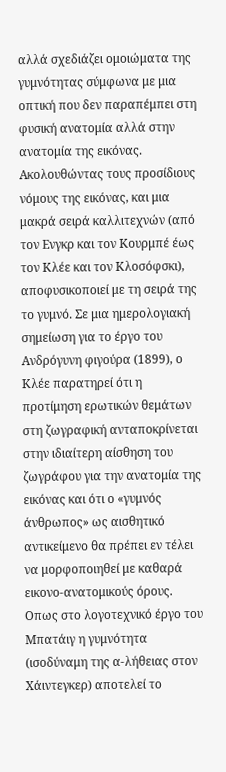αλλά σχεδιάζει ομοιώματα της γυμνότητας σύμφωνα με μια οπτική που δεν παραπέμπει στη φυσική ανατομία αλλά στην ανατομία της εικόνας. Ακολουθώντας τους προσίδιους νόμους της εικόνας, και μια μακρά σειρά καλλιτεχνών (από τον Ενγκρ και τον Κουρμπέ έως τον Κλέε και τον Κλοσόφσκι), αποφυσικοποιεί με τη σειρά της το γυμνό. Σε μια ημερολογιακή σημείωση για το έργο του Ανδρόγυνη φιγούρα (1899), ο Κλέε παρατηρεί ότι η προτίμηση ερωτικών θεμάτων στη ζωγραφική ανταποκρίνεται στην ιδιαίτερη αίσθηση του ζωγράφου για την ανατομία της εικόνας και ότι ο «γυμνός άνθρωπος» ως αισθητικό αντικείμενο θα πρέπει εν τέλει να μορφοποιηθεί με καθαρά εικονο-ανατομικούς όρους. Οπως στο λογοτεχνικό έργο του Μπατάιγ η γυμνότητα (ισοδύναμη της α-λήθειας στον Χάιντεγκερ) αποτελεί το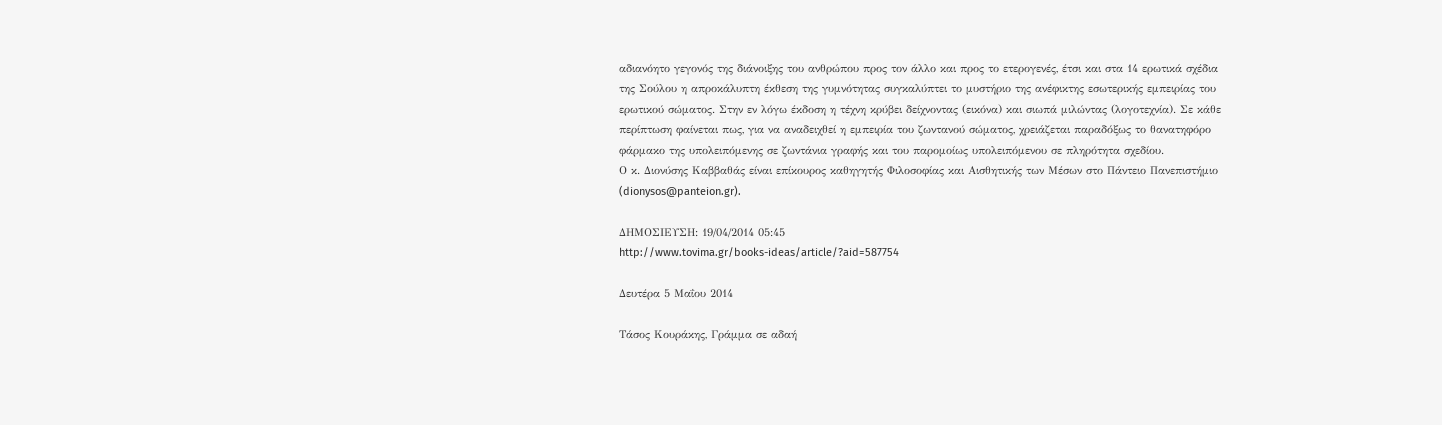αδιανόητο γεγονός της διάνοιξης του ανθρώπου προς τον άλλο και προς το ετερογενές, έτσι και στα 14 ερωτικά σχέδια της Σούλου η απροκάλυπτη έκθεση της γυμνότητας συγκαλύπτει το μυστήριο της ανέφικτης εσωτερικής εμπειρίας του ερωτικού σώματος. Στην εν λόγω έκδοση η τέχνη κρύβει δείχνοντας (εικόνα) και σιωπά μιλώντας (λογοτεχνία). Σε κάθε περίπτωση φαίνεται πως, για να αναδειχθεί η εμπειρία του ζωντανού σώματος, χρειάζεται παραδόξως το θανατηφόρο φάρμακο της υπολειπόμενης σε ζωντάνια γραφής και του παρομοίως υπολειπόμενου σε πληρότητα σχεδίου.
Ο κ. Διονύσης Καββαθάς είναι επίκουρος καθηγητής Φιλοσοφίας και Αισθητικής των Μέσων στο Πάντειο Πανεπιστήμιο (dionysos@panteion.gr).

ΔΗΜΟΣΙΕΥΣΗ: 19/04/2014 05:45
http://www.tovima.gr/books-ideas/article/?aid=587754

Δευτέρα 5 Μαΐου 2014

Τάσος Κουράκης, Γράμμα σε αδαή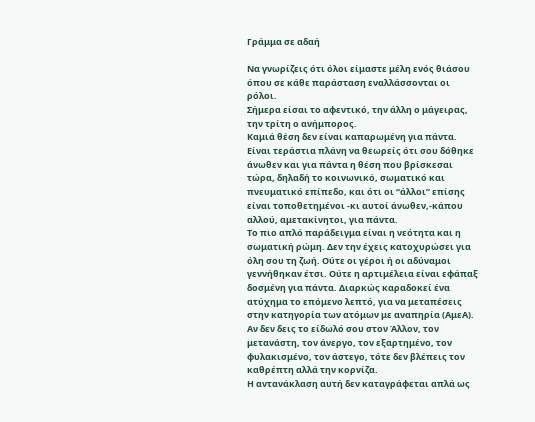Γράμμα σε αδαή

Να γνωρίζεις ότι όλοι είμαστε μέλη ενός θιάσου όπου σε κάθε παράσταση εναλλάσσονται οι ρόλοι.
Σήμερα είσαι το αφεντικό, την άλλη ο μάγειρας, την τρίτη ο ανήμπορος.
Καμιά θέση δεν είναι καπαρωμένη για πάντα.
Είναι τεράστια πλάνη να θεωρείς ότι σου δόθηκε άνωθεν και για πάντα η θέση που βρίσκεσαι τώρα, δηλαδή το κοινωνικό, σωματικό και πνευματικό επίπεδο, και ότι οι “άλλοι” επίσης είναι τοποθετημένοι -κι αυτοί άνωθεν,-κάπου αλλού, αμετακίνητοι, για πάντα.
Το πιο απλό παράδειγμα είναι η νεότητα και η σωματική ρώμη. Δεν την έχεις κατοχυρώσει για όλη σου τη ζωή. Ούτε οι γέροι ή οι αδύναμοι γεννήθηκαν έτσι. Ούτε η αρτιμέλεια είναι εφάπαξ δοσμένη για πάντα. Διαρκώς καραδοκεί ένα ατύχημα το επόμενο λεπτό, για να μεταπέσεις στην κατηγορία των ατόμων με αναπηρία (ΑμεΑ).
Αν δεν δεις το είδωλό σου στον Άλλον, τον μετανάστη, τον άνεργο, τον εξαρτημένο, τον φυλακισμένο, τον άστεγο, τότε δεν βλέπεις τον καθρέπτη αλλά την κορνίζα.
Η αντανάκλαση αυτή δεν καταγράφεται απλά ως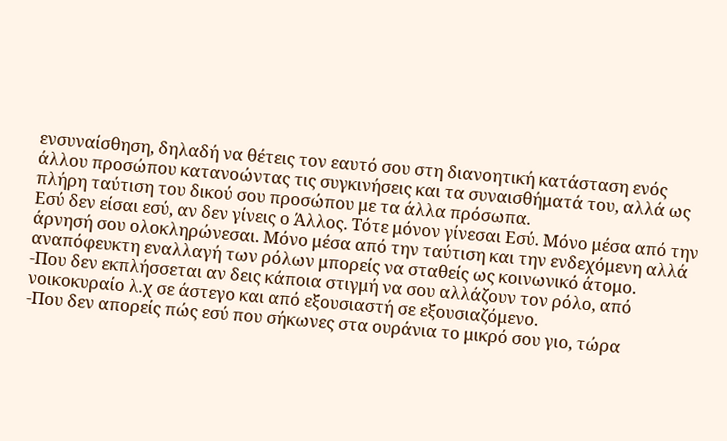ενσυναίσθηση, δηλαδή να θέτεις τον εαυτό σου στη διανοητική κατάσταση ενός άλλου προσώπου κατανοώντας τις συγκινήσεις και τα συναισθήματά του, αλλά ως πλήρη ταύτιση του δικού σου προσώπου με τα άλλα πρόσωπα.
Εσύ δεν είσαι εσύ, αν δεν γίνεις ο Άλλος. Τότε μόνον γίνεσαι Εσύ. Μόνο μέσα από την άρνησή σου ολοκληρώνεσαι. Μόνο μέσα από την ταύτιση και την ενδεχόμενη αλλά αναπόφευκτη εναλλαγή των ρόλων μπορείς να σταθείς ως κοινωνικό άτομο.
-Που δεν εκπλήσσεται αν δεις κάποια στιγμή να σου αλλάζουν τον ρόλο, από νοικοκυραίο λ.χ σε άστεγο και από εξουσιαστή σε εξουσιαζόμενο.
-Που δεν απορείς πώς εσύ που σήκωνες στα ουράνια το μικρό σου γιο, τώρα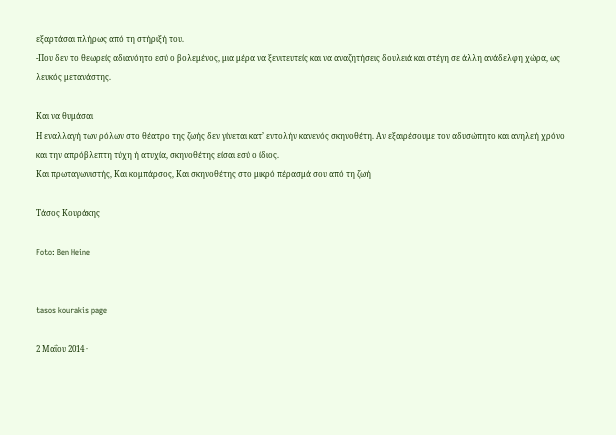εξαρτάσαι πλήρως από τη στήριξή του.
-Που δεν το θεωρείς αδιανόητο εσύ ο βολεμένος, μια μέρα να ξενιτευτείς και να αναζητήσεις δουλειά και στέγη σε άλλη ανάδελφη χώρα, ως λευκός μετανάστης.

Και να θυμάσαι
Η εναλλαγή των ρόλων στο θέατρο της ζωής δεν γίνεται κατ’ εντολήν κανενός σκηνοθέτη. Αν εξαιρέσουμε τον αδυσώπητο και ανηλεή χρόνο και την απρόβλεπτη τύχη ή ατυχία, σκηνοθέτης είσαι εσύ ο ίδιος.
Και πρωταγωνιστής, Και κομπάρσος, Και σκηνοθέτης στο μικρό πέρασμά σου από τη ζωή

Τάσος Κουράκης

Foto: Ben Heine


tasos kourakis page

2 Μαΐου 2014 ·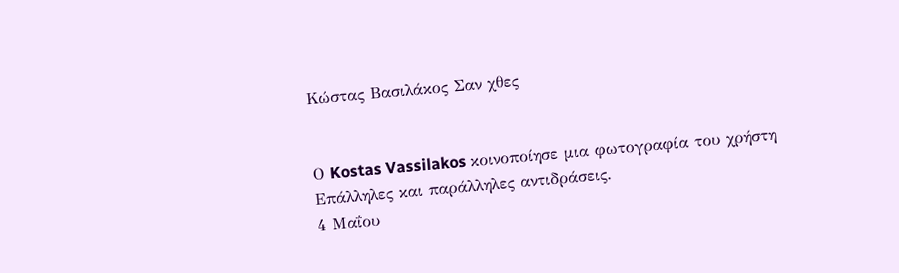Κώστας Βασιλάκος Σαν χθες


Ο Kostas Vassilakos κοινοποίησε μια φωτογραφία του χρήστη Επάλληλες και παράλληλες αντιδράσεις.
4 Μαΐου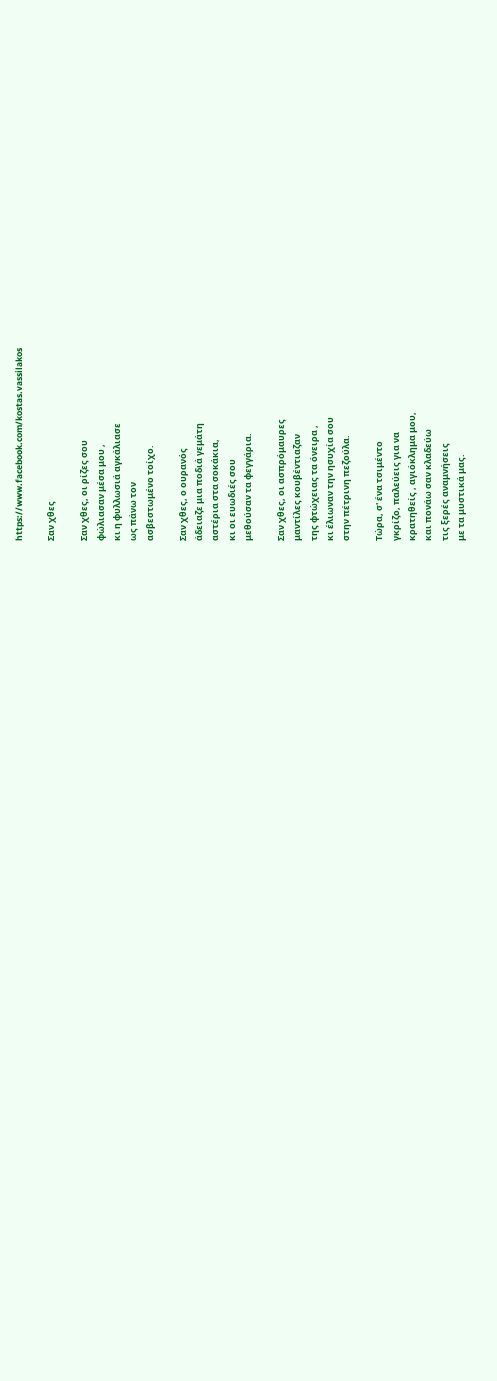https://www.facebook.com/kostas.vassilakos

Σαν χθες

Σαν χθες, οι ρίζες σου
φώλιασαν μέσα μου ,
κι η φυλλωσιά αγκάλιασε
ως πάνω τον
ασβεστωμένο τοίχο.

Σαν χθες, ο ουρανός
άδειαζε μια ποδιά γεμάτη
αστέρια στα σοκάκια,
κι οι ευωδιές σου
μεθούσαν τα φεγγάρια.

Σαν χθες, οι ασπρόμαυρες
μαντίλες κουβέντιαζαν
της φτώχειας τα όνειρα ,
κι έλιωναν την ησυχία σου
στην πέτρινη πεζούλα.

Τώρα, σ' ένα τσιμέντο
γκρίζο, παλεύεις για να
κρατηθείς , αγιόκλημα μου,
και πονάω σαν κλαδεύω
τις ξερές αναμνήσεις
με τα μυστικά μας.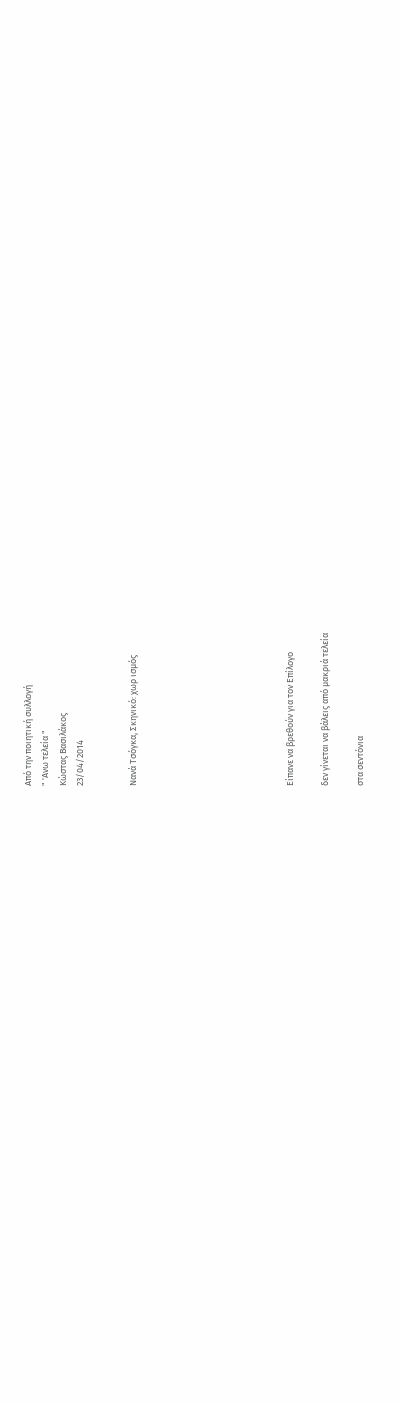Από την ποιητική συλλογή
" 'Ανω τελεία "
Κώστας Βασιλάκος
23/04/2014


Νανά Τσόγκα, Σκηνικό: χωρ ισμός








Είπανε να βρεθούν για τον Επίλογο

δεν γίνεται να βάλεις από μακριά τελεία

στα σεντόνια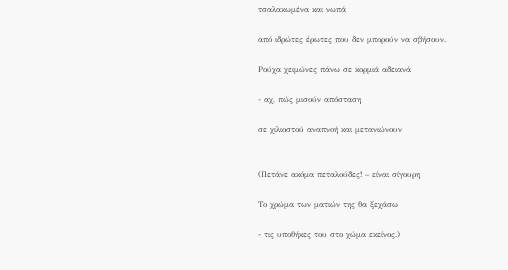τσαλακωμένα και νωπά

από ιδρώτες έρωτες που δεν μπορούν να σβήσουν.

Ρούχα χειμώνες πάνω σε κορμιά αδειανά

- αχ, πώς μισούν απόσταση

σε χιλιοστού αναπνοή και μετανιώνουν


(Πετάνε ακόμα πεταλούδες! – είναι σίγουρη

Το χρώμα των ματιών της θα ξεχάσω

- τις υποθήκες του στο χώμα εκείνος.)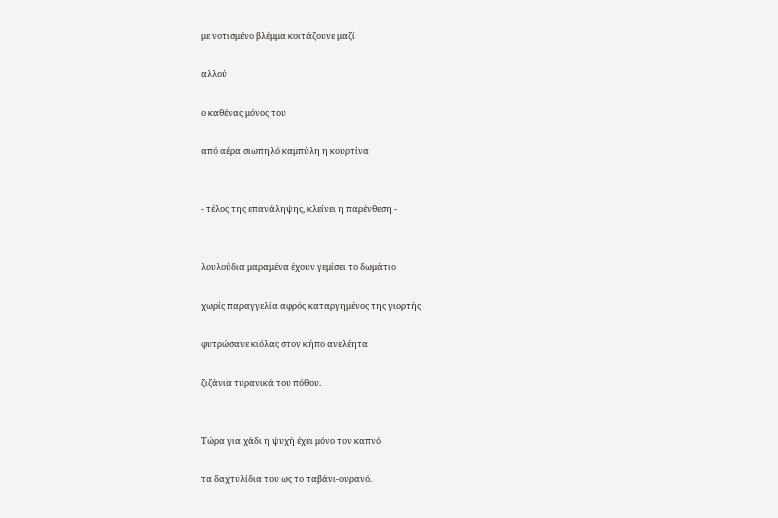με νοτισμένο βλέμμα κοιτάζουνε μαζί

αλλού

ο καθένας μόνος του

από αέρα σιωπηλό καμπύλη η κουρτίνα


- τέλος της επανάληψης, κλείνει η παρένθεση -


λουλούδια μαραμένα έχουν γεμίσει το δωμάτιο

χωρίς παραγγελία αφρός καταργημένος της γιορτής

φυτρώσανε κιόλας στον κήπο ανελέητα

ζιζάνια τυρανικά του πόθου.


Τώρα για χάδι η ψυχή έχει μόνο τον καπνό

τα δαχτυλίδια του ως το ταβάνι-ουρανό.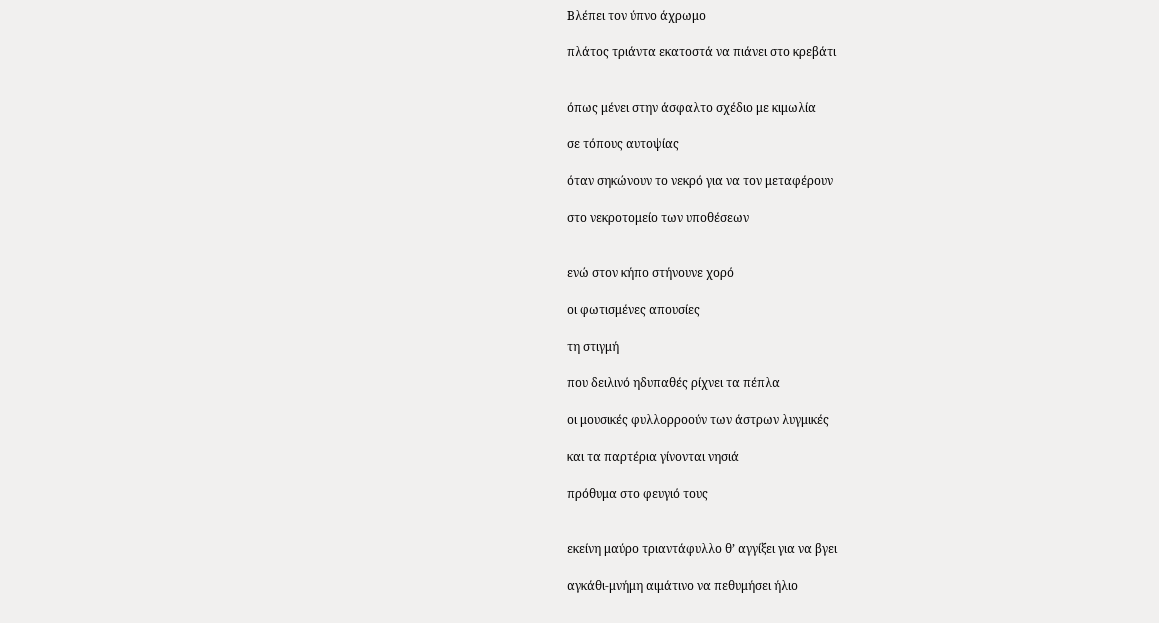Βλέπει τον ύπνο άχρωμο

πλάτος τριάντα εκατοστά να πιάνει στο κρεβάτι


όπως μένει στην άσφαλτο σχέδιο με κιμωλία

σε τόπους αυτοψίας

όταν σηκώνουν το νεκρό για να τον μεταφέρουν

στο νεκροτομείο των υποθέσεων


ενώ στον κήπο στήνουνε χορό

οι φωτισμένες απουσίες

τη στιγμή

που δειλινό ηδυπαθές ρίχνει τα πέπλα

οι μουσικές φυλλορροούν των άστρων λυγμικές

και τα παρτέρια γίνονται νησιά

πρόθυμα στο φευγιό τους


εκείνη μαύρο τριαντάφυλλο θ’ αγγίξει για να βγει

αγκάθι-μνήμη αιμάτινο να πεθυμήσει ήλιο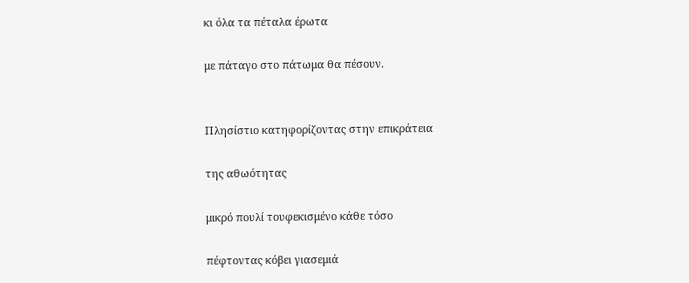κι όλα τα πέταλα έρωτα

με πάταγο στο πάτωμα θα πέσουν.


Πλησίστιο κατηφορίζοντας στην επικράτεια

της αθωότητας

μικρό πουλί τουφεκισμένο κάθε τόσο

πέφτοντας κόβει γιασεμιά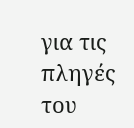για τις πληγές του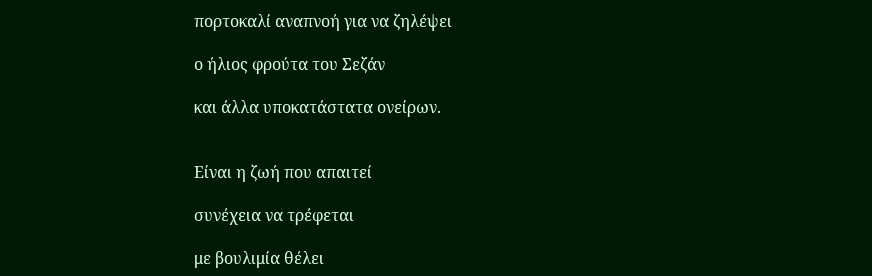πορτοκαλί αναπνοή για να ζηλέψει

ο ήλιος φρούτα του Σεζάν

και άλλα υποκατάστατα ονείρων.


Είναι η ζωή που απαιτεί

συνέχεια να τρέφεται

με βουλιμία θέλει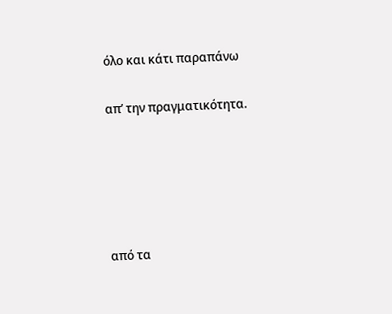όλο και κάτι παραπάνω

απ’ την πραγματικότητα.





από τα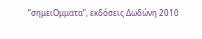“σημειΟμματα”, εκδόσεις Δωδώνη 2010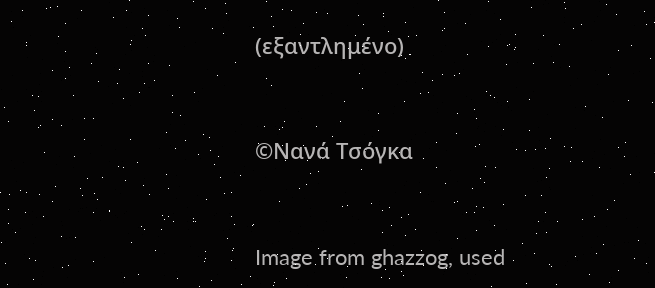(εξαντλημένο)


©Νανά Τσόγκα


Image from ghazzog, used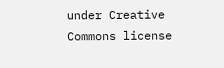under Creative Commons license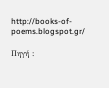http://books-of-poems.blogspot.gr/

Πηγή :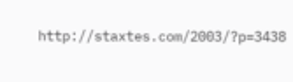http://staxtes.com/2003/?p=3438